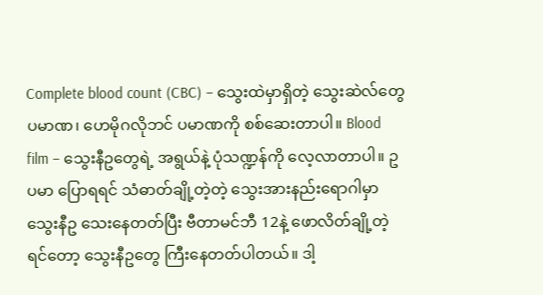Complete blood count (CBC) – သွေးထဲမှာရှိတဲ့ သွေးဆဲလ်တွေ ပမာဏ၊ ဟေမိုဂလိုဘင် ပမာဏကို စစ်ဆေးတာပါ။ Blood film – သွေးနီဥတွေရဲ့ အရွယ်နဲ့ ပုံသဏ္ဍန်ကို လေ့လာတာပါ။ ဥပမာ ပြောရရင် သံဓာတ်ချို့တဲ့တဲ့ သွေးအားနည်းရောဂါမှာ သွေးနီဥ သေးနေတတ်ပြီး ဗီတာမင်ဘီ 12နဲ့ ဖောလိတ်ချို့တဲ့ ရင်တော့ သွေးနီဥတွေ ကြီးနေတတ်ပါတယ်။ ဒါ့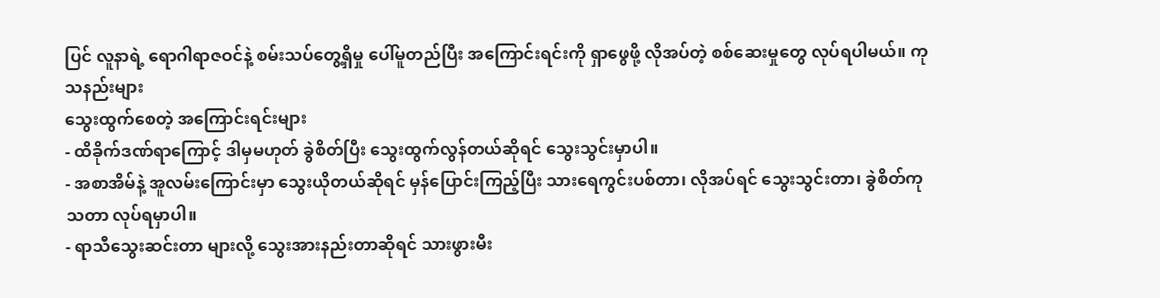ပြင် လူနာရဲ့ ရောဂါရာဇဝင်နဲ့ စမ်းသပ်တွေ့ရှိမှု ပေါ်မူတည်ပြီး အကြောင်းရင်းကို ရှာဖွေဖို့ လိုအပ်တဲ့ စစ်ဆေးမှုတွေ လုပ်ရပါမယ်။ ကုသနည်းများ
သွေးထွက်စေတဲ့ အကြောင်းရင်းများ
- ထိခိုက်ဒဏ်ရာကြောင့် ဒါမှမဟုတ် ခွဲစိတ်ပြီး သွေးထွက်လွန်တယ်ဆိုရင် သွေးသွင်းမှာပါ။
- အစာအိမ်နဲ့ အူလမ်းကြောင်းမှာ သွေးယိုတယ်ဆိုရင် မှန်ပြောင်းကြည့်ပြီး သားရေကွင်းပစ်တာ၊ လိုအပ်ရင် သွေးသွင်းတာ၊ ခွဲစိတ်ကုသတာ လုပ်ရမှာပါ။
- ရာသီသွေးဆင်းတာ များလို့ သွေးအားနည်းတာဆိုရင် သားဖွားမီး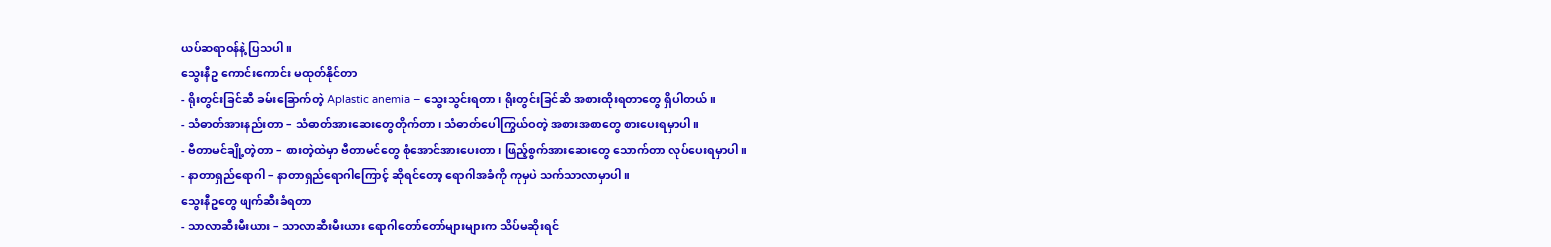ယပ်ဆရာဝန်နဲ့ ပြသပါ။
သွေးနီဥ ကောင်းကောင်း မထုတ်နိုင်တာ
- ရိုးတွင်းခြင်ဆီ ခမ်းခြောက်တဲ့ Aplastic anemia – သွေးသွင်းရတာ၊ ရိုးတွင်းခြင်ဆိ အစားထိုးရတာတွေ ရှိပါတယ်။
- သံဓာတ်အားနည်းတာ – သံဓာတ်အားဆေးတွေတိုက်တာ၊ သံဓာတ်ပေါကြွယ်ဝတဲ့ အစားအစာတွေ စားပေးရမှာပါ။
- ဗီတာမင်ချို့တဲ့တာ – စားတဲ့ထဲမှာ ဗီတာမင်တွေ စုံအောင်အားပေးတာ၊ ဖြည့်စွက်အားဆေးတွေ သောက်တာ လုပ်ပေးရမှာပါ။
- နာတာရှည်ရောဂါ – နာတာရှည်ရောဂါကြောင့် ဆိုရင်တော့ ရောဂါအခံကို ကုမှပဲ သက်သာလာမှာပါ။
သွေးနီဥတွေ ဖျက်ဆီးခံရတာ
- သာလာဆီးမီးယား – သာလာဆီးမီးယား ရောဂါတော်တော်များများက သိပ်မဆိုးရင်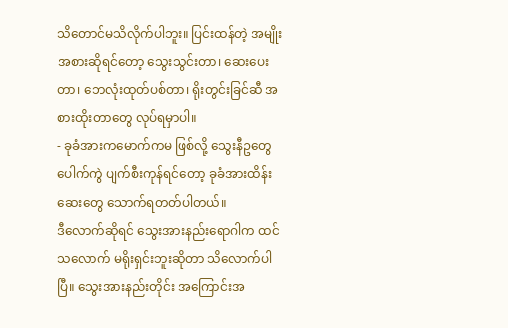သိတောင်မသိလိုက်ပါဘူး။ ပြင်းထန်တဲ့ အမျိုးအစားဆိုရင်တော့ သွေးသွင်းတာ၊ ဆေးပေးတာ၊ ဘေလုံးထုတ်ပစ်တာ၊ ရိုးတွင်းခြင်ဆီ အစားထိုးတာတွေ လုပ်ရမှာပါ။
- ခုခံအားကမောက်ကမ ဖြစ်လို့ သွေးနီဥတွေ ပေါက်ကွဲ ပျက်စီးကုန်ရင်တော့ ခုခံအားထိန်းဆေးတွေ သောက်ရတတ်ပါတယ်။
ဒီလောက်ဆိုရင် သွေးအားနည်းရောဂါက ထင်သလောက် မရိုးရှင်းဘူးဆိုတာ သိလောက်ပါပြီ။ သွေးအားနည်းတိုင်း အကြောင်းအ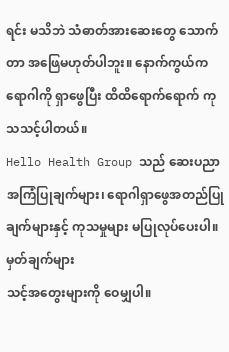ရင်း မသိဘဲ သံဓာတ်အားဆေးတွေ သောက်တာ အဖြေမဟုတ်ပါဘူး။ နောက်ကွယ်က ရောဂါကို ရှာဖွေပြီး ထိထိရောက်ရောက် ကုသသင့်ပါတယ်။
Hello Health Group သည် ဆေးပညာ အကြံပြုချက်များ၊ ရောဂါရှာဖွေအတည်ပြုချက်များနှင့် ကုသမှုများ မပြုလုပ်ပေးပါ။
မှတ်ချက်များ
သင့်အတွေးများကို ဝေမျှပါ။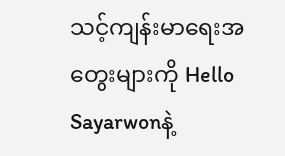သင့်ကျန်းမာရေးအတွေးများကို Hello Sayarwonနဲ့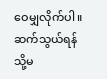ဝေမျှလိုက်ပါ။
ဆက်သွယ်ရန် သို့မ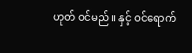ဟုတ် ဝင်မည်။ နှင့် ဝင်ရောက်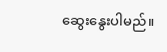ဆွေးနွေးပါမည်။